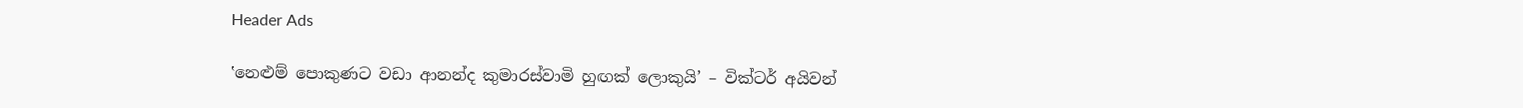Header Ads

‛නෙළුම් පොකුණට වඩා ආනන්ද කුමාරස්වාමි හුඟක් ලොකුයි’ – වික්ටර් අයිවන්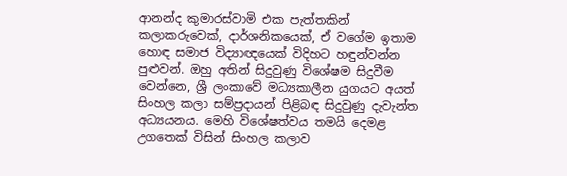ආනන්ද කුමාරස්වාමි එක පැත්තකින් කලාකරුවෙක්, දාර්ශනිකයෙක්, ඒ වගේම ඉතාම හොඳ සමාජ විද්‍යාඥයෙක් විදිහට හඳුන්වන්න පුළුවන්. ඔහු අතින් සිදුවුණු විශේෂම සිදුවීම වෙන්නෙ, ශ්‍රී ලංකාවේ මධ්‍යකාලීන යුගයට අයත් සිංහල කලා සම්ප්‍රදායන් පිළිබඳ සිදුවුණු දැවැන්ත අධ්‍යයනය. මෙහි විශේෂත්වය තමයි දෙමළ උගතෙක් විසින් සිංහල කලාව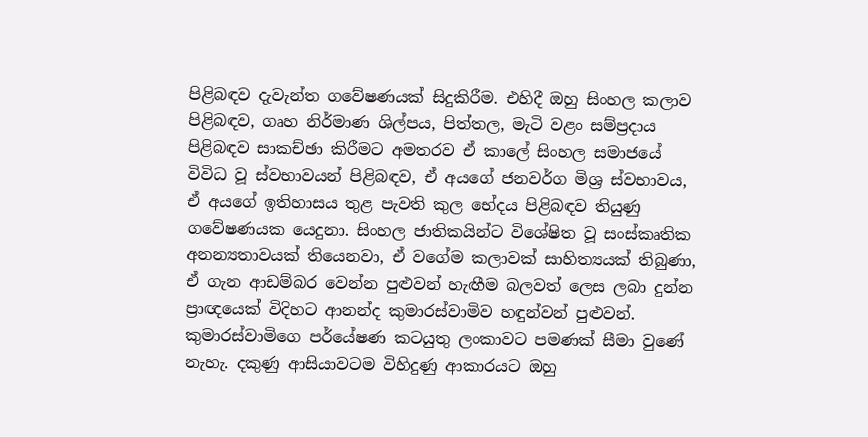පිළිබඳව දැවැන්ත ගවේෂණයක් සිදුකිරීම. එහිදී ඔහු සිංහල කලාව පිළිබඳව, ගෘහ නිර්මාණ ශිල්පය, පිත්තල, මැටි වළං සම්ප්‍රදාය පිළිබඳව සාකච්ඡා කිරීමට අමතරව ඒ කාලේ සිංහල සමාජයේ විවිධ වූ ස්වභාවයන් පිළිබඳව, ඒ අයගේ ජනවර්ග මිශ්‍ර ස්වභාවය, ඒ අයගේ ඉතිහාසය තුළ පැවති කුල භේදය පිළිබඳව තියුණු ගවේෂණයක යෙදුනා. සිංහල ජාතිකයින්ට විශේෂිත වූ සංස්කෘතික අනන්‍යතාවයක් තියෙනවා, ඒ වගේම කලාවක් සාහිත්‍යයක් තිබුණා, ඒ ගැන ආඩම්බර වෙන්න පුළුවන් හැඟීම බලවත් ලෙස ලබා දුන්න ප්‍රාඥයෙක් විදිහට ආනන්ද කුමාරස්වාමිව හඳුන්වන් පුළුවන්. කුමාරස්වාමිගෙ පර්යේෂණ කටයුතු ලංකාවට පමණක් සීමා වුණේ නැහැ. දකුණු ආසියාවටම විහිදුණු ආකාරයට ඔහු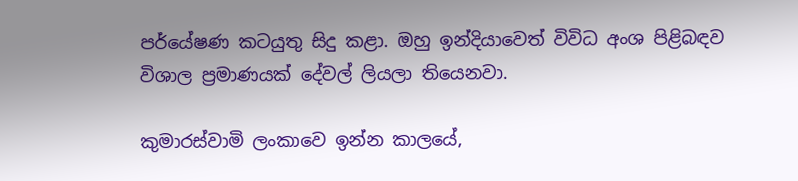පර්යේෂණ කටයුතු සිදු කළා. ඔහු ඉන්දියාවෙත් විවිධ අංශ පිළිබඳව විශාල ප්‍රමාණයක් දේවල් ලියලා තියෙනවා.

කුමාරස්වාමි ලංකාවෙ ඉන්න කාලයේ,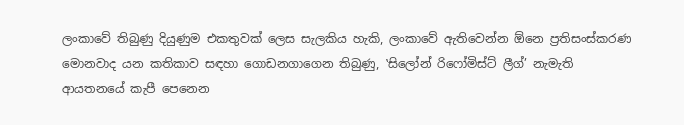ලංකාවේ තිබුණු දියුණුම එකතුවක් ලෙස සැලකිය හැකි, ලංකාවේ ඇතිවෙන්න ඕනෙ ප්‍රතිසංස්කරණ මොනවාද යන කතිකාව සඳහා ගොඩනගාගෙන තිබුණු, ‛සිලෝන් රිෆෝමිස්ට් ලීග්’ නැමැති ආයතනයේ කැපී පෙනෙන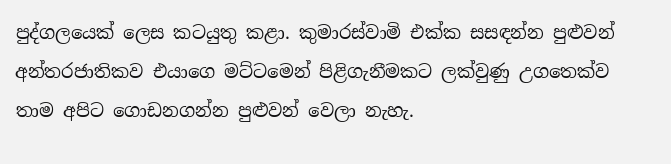පුද්ගලයෙක් ලෙස කටයුතු කළා. කුමාරස්වාමි එක්ක සසඳන්න පුළුවන් අන්තරජාතිකව එයාගෙ මට්ටමෙන් පිළිගැනීමකට ලක්වුණු උගතෙක්ව තාම අපිට ගොඩනගන්න පුළුවන් වෙලා නැහැ.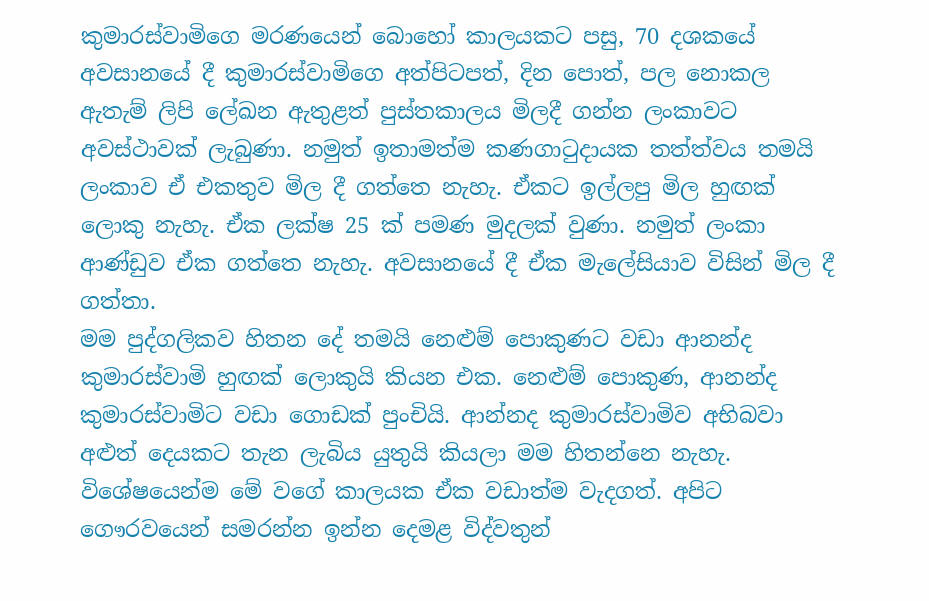කුමාරස්වාමිගෙ මරණයෙන් බොහෝ කාලයකට පසු, 70 දශකයේ අවසානයේ දී කුමාරස්වාමිගෙ අත්පිටපත්, දින පොත්, පල නොකල ඇතැම් ලිපි ලේඛන ඇතුළත් පුස්තකාලය මිලදී ගන්න ලංකාවට අවස්ථාවක් ලැබුණා. නමුත් ඉතාමත්ම කණගාටුදායක තත්ත්වය තමයි ලංකාව ඒ එකතුව මිල දී ගත්තෙ නැහැ. ඒකට ඉල්ලපු මිල හුඟක් ලොකු නැහැ. ඒක ලක්ෂ 25 ක් පමණ මුදලක් වුණා. නමුත් ලංකා ආණ්ඩුව ඒක ගත්තෙ නැහැ. අවසානයේ දී ඒක මැලේසියාව විසින් මිල දී ගත්තා.
මම පුද්ගලිකව හිතන දේ තමයි නෙළුම් පොකුණට වඩා ආනන්ද කුමාරස්වාමි හුඟක් ලොකුයි කියන එක. නෙළුම් පොකුණ, ආනන්ද කුමාරස්වාමිට වඩා ගොඩක් පුංචියි. ආන්නද කුමාරස්වාමිව අභිබවා අළුත් දෙයකට තැන ලැබිය යුතුයි කියලා මම හිතන්නෙ නැහැ. විශේෂයෙන්ම මේ වගේ කාලයක ඒක වඩාත්ම වැදගත්. අපිට ගෞරවයෙන් සමරන්න ඉන්න දෙමළ විද්වතුන්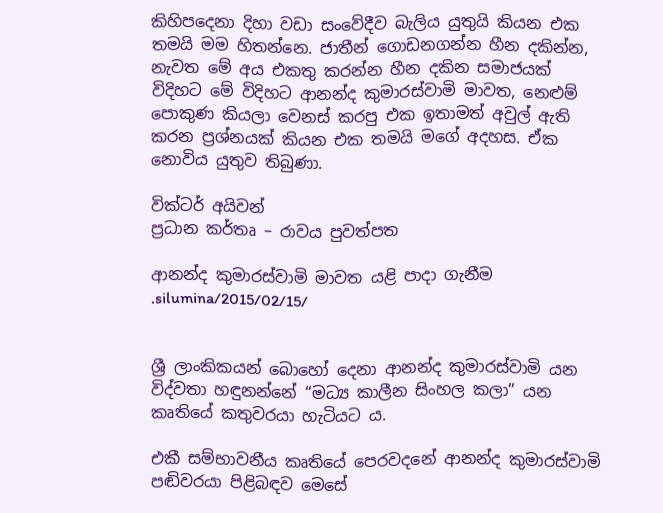කිහිපදෙනා දිහා වඩා සංවේදීව බැලිය යුතුයි කියන එක තමයි මම හිතන්නෙ. ජාතීන් ගොඩනගන්න හීන දකින්න, නැවත මේ අය එකතු කරන්න හීන දකින සමාජයක් විදිහට මේ විදිහට ආනන්ද කුමාරස්වාමි මාවත, නෙළුම් පොකුණ කියලා වෙනස් කරපු එක ඉතාමත් අවුල් ඇති කරන ප්‍රශ්නයක් කියන එක තමයි මගේ අදහස. ඒක නොවිය යුතුව තිබුණා.

වික්ටර් අයිවන්
ප්‍රධාන කර්තෘ – රාවය පුවත්පත

ආනන්ද කුමාරස්වාමි මාවත යළි පාදා ගැනීම
.silumina/2015/02/15/


ශ්‍රී ලාංකිකයන් බොහෝ දෙනා ආනන්ද කුමාරස්වාමි යන විද්වතා හඳුනන්නේ “මධ්‍ය කාලීන සිංහල කලා” යන කෘතියේ කතුවරයා හැටියට ය.

එකී සම්භාවනීය කෘතියේ පෙරවදනේ ආනන්ද කුමාරස්වාමි පඬිවරයා පිළිබඳව මෙසේ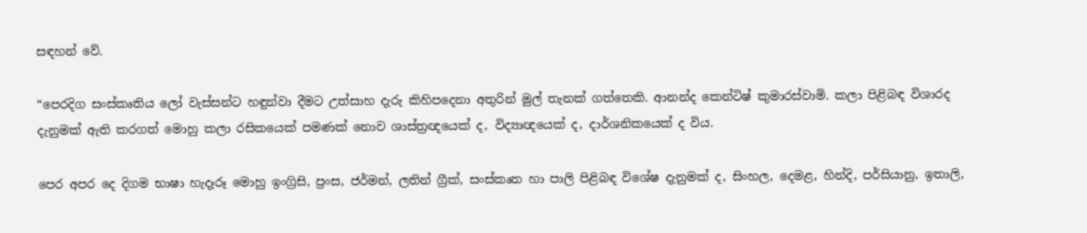සඳහන් වේ.

“පෙරදිග සංස්කෘතිය ලෝ වැස්සන්ට හඳුන්වා දීමට උත්සාහ දැරු කිහිපදෙනා අතුරින් මුල් තැනක් ගත්තෙකි. ආනන්ද කෙන්ටිෂ් කුමාරස්වාමි. කලා පිළිබඳ විශාරද දැනුමක් ඇති කරගත් මොහු කලා රසිකයෙක් පමණක් නොව ශාස්ත්‍රඥයෙක් ද, විද්‍යාඥයෙක් ද, දාර්ශනිකයෙක් ද විය.

පෙර අපර දෙ දිගම භාෂා හැදෑරූ මොහු ඉංග්‍රිසි, ප්‍රංස, ජර්මන්, ලතින් ග්‍රීක්, සංස්කෘත හා පාලි පිළිබඳ විශේෂ දැනුමක් ද, සිංහල, දෙමළ, හින්දි, පර්සියානු, ඉතාලි,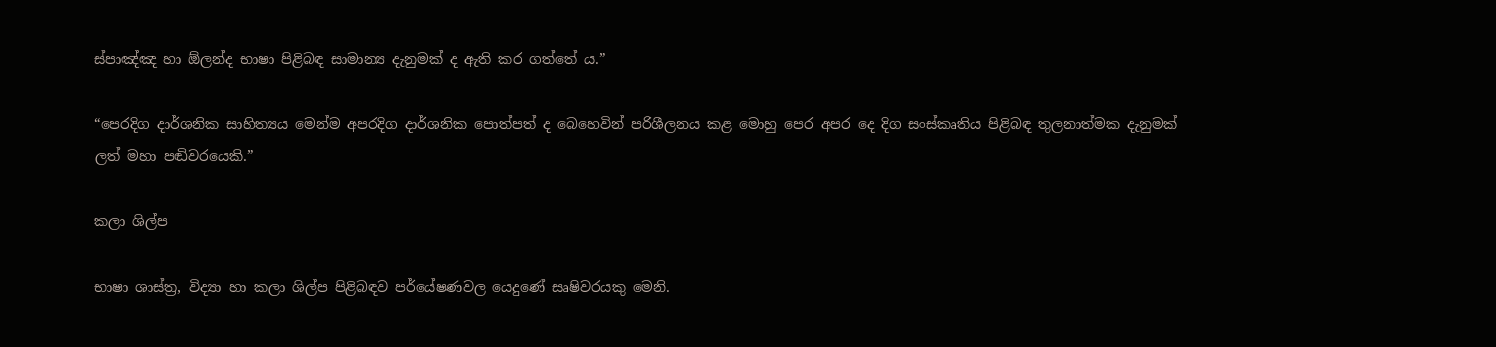ස්පාඤ්ඤ හා ඕලන්ද භාෂා පිළිබඳ සාමාන්‍ය දැනුමක් ද ඇති කර ගත්තේ ය.”

“පෙරදිග දාර්ශනික සාහිත්‍යය මෙන්ම අපරදිග දාර්ශනික පොත්පත් ද බෙහෙවින් පරිශීලනය කළ මොහු පෙර අපර දෙ දිග සංස්කෘතිය පිළිබඳ තුලනාත්මක දැනුමක් ලත් මහා පඬිවරයෙකි.”

කලා ශිල්ප

භාෂා ශාස්ත්‍ර, විද්‍යා හා කලා ශිල්ප පිළිබඳව පර්යේෂණවල යෙදුණේ සෘෂිවරයකු මෙනි.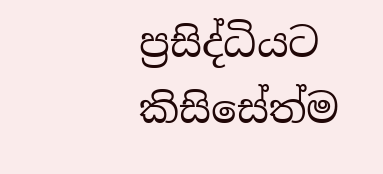ප්‍රසිද්ධියට කිසිසේත්ම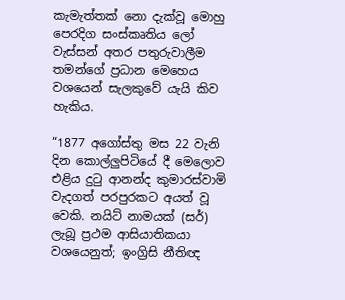කැමැත්තක් නො දැක්වූ මොහු පෙරදිග සංස්කෘතිය ලෝ වැස්සන් අතර පතුරුවාලීම තමන්ගේ ප්‍රධාන මෙහෙය වශයෙන් සැලකුවේ යැයි කිව හැකිය.

“1877 අගෝස්තු මස 22 වැනි දින කොල්ලුපිටියේ දී මෙලොව එළිය දුටු ආනන්ද කුමාරස්වාමි වැදගත් පරපුරකට අයත් වූ වෙකි. නයිට් නාමයක් (සර්) ලැබූ ප්‍රථම ආසියාතිකයා වශයෙනුත්; ඉංග්‍රිසි නීතිඥ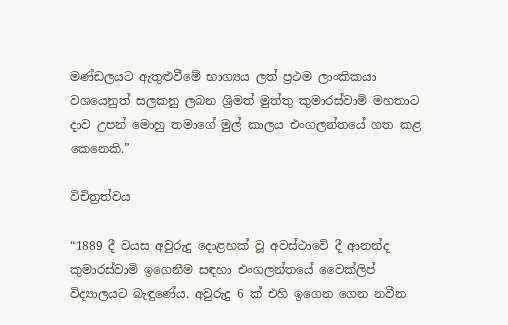මණ්ඩලයට ඇතුළුවීමේ භාග්‍යය ලත් ප්‍රථම ලාංකිකයා වශයෙනුත් සලකනු ලබන ශ්‍රිමත් මුත්තු කුමාරස්වාමි මහතාට දාව උපන් මොහු තමාගේ මුල් කාලය එංගලන්තයේ ගත කළ කෙනෙකි.”

විචිත්‍රත්වය

“1889 දී වයස අවුරුදු දොළහක් වූ අවස්ථාවේ දී ආනන්ද කුමාරස්වාමි ඉගෙනීම සඳහා එංගලන්තයේ වෛක්ලිප් විද්‍යාලයට බැඳුණේය. අවුරුදු 6 ක් එහි ඉගෙන ගෙන නවීන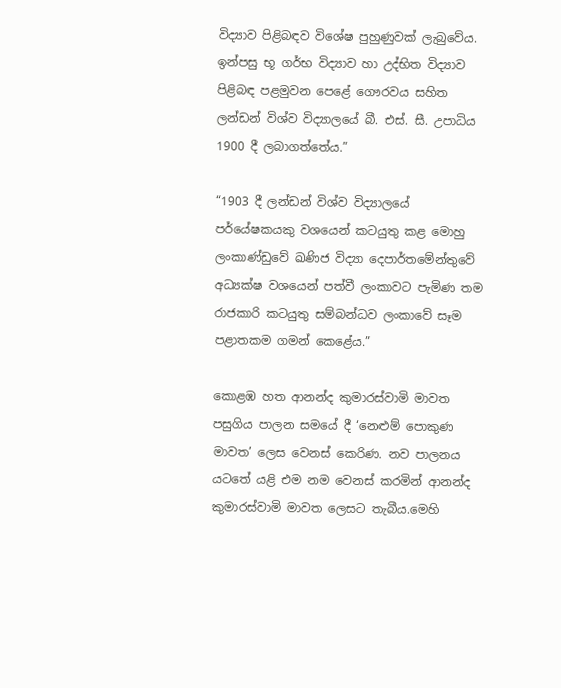විද්‍යාව පිළිබඳව විශේෂ පුහුණුවක් ලැබුවේය. ඉන්පසු භූ ගර්භ විද්‍යාව හා උද්භිත විද්‍යාව පිළිබඳ පළමුවන පෙළේ ගෞරවය සහිත ලන්ඩන් විශ්ව විද්‍යාලයේ බී. එස්. සී. උපාධිය 1900 දී ලබාගත්තේය.”

“1903 දී ලන්ඩන් විශ්ව විද්‍යාලයේ පර්යේෂකයකු වශයෙන් කටයුතු කළ මොහු ලංකාණ්ඩුවේ ඛණිජ විද්‍යා දෙපාර්තමේන්තුවේ අධ්‍යක්ෂ වශයෙන් පත්වී ලංකාවට පැමිණ තම රාජකාරි කටයුතු සම්බන්ධව ලංකාවේ සෑම පළාතකම ගමන් කෙළේය.”

කොළඹ හත ආනන්ද කුමාරස්වාමි මාවත පසුගිය පාලන සමයේ දී ‘නෙළුම් පොකුණ මාවත’ ලෙස වෙනස් කෙරිණ. නව පාලනය යටතේ යළි එම නම වෙනස් කරමින් ආනන්ද කුමාරස්වාමි මාවත ලෙසට තැබීය.මෙහි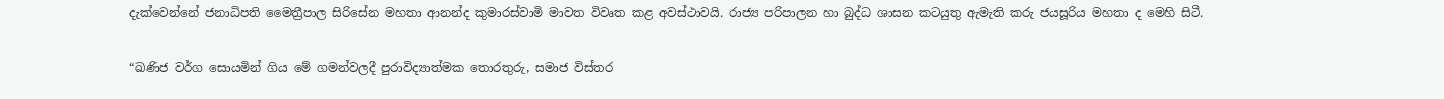දැක්වෙන්නේ ජනාධිපති මෛත්‍රීපාල සිරිසේන මහතා ආනන්ද කුමාරස්වාමි මාවත විවෘත කළ අවස්ථාවයි. රාජ්‍ය පරිපාලන හා බුද්ධ ශාසන කටයුතු ඇමැති කරු ජයසූරිය මහතා ද මෙහි සිටී.

“ඛණිජ වර්ග සොයමින් ගිය මේ ගමන්වලදී පුරාවිද්‍යාත්මක තොරතුරු, සමාජ විස්තර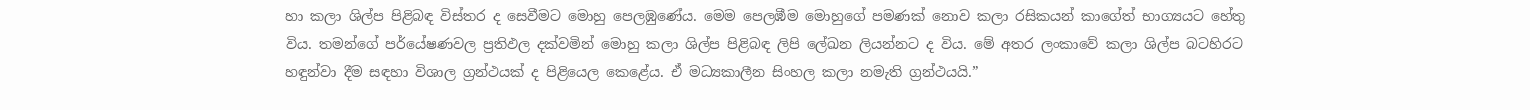හා කලා ශිල්ප පිළිබඳ විස්තර ද සෙවීමට මොහු පෙලඹුණේය. මෙම පෙලඹීම මොහුගේ පමණක් නොව කලා රසිකයන් කාගේත් භාග්‍යයට හේතු විය. තමන්ගේ පර්යේෂණවල ප්‍රතිඵල දක්වමින් මොහු කලා ශිල්ප පිළිබඳ ලිපි ලේඛන ලියන්නට ද විය. මේ අතර ලංකාවේ කලා ශිල්ප බටහිරට හඳුන්වා දීම සඳහා විශාල ග්‍රන්ථයක් ද පිළියෙල කෙළේය. ඒ මධ්‍යකාලීන සිංහල කලා නමැති ග්‍රන්ථයයි.”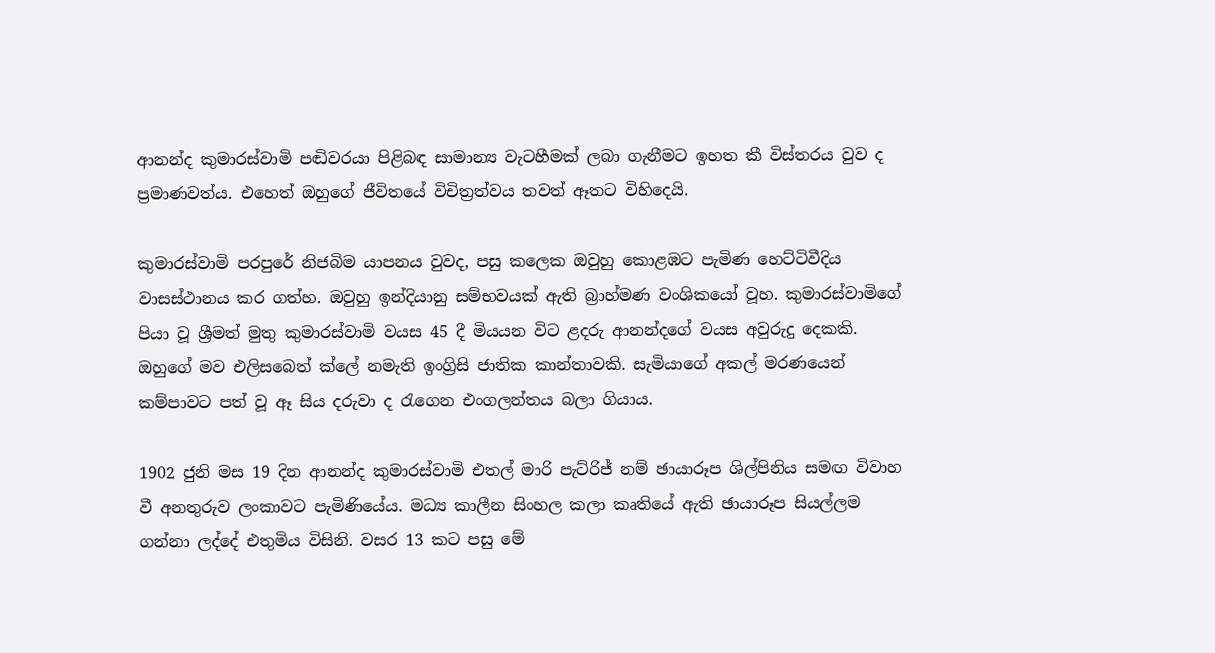ආනන්ද කුමාරස්වාමි පඬිවරයා පිළිබඳ සාමාන්‍ය වැටහීමක් ලබා ගැනීමට ඉහත කී විස්තරය වුව ද ප්‍රමාණවත්ය. එහෙත් ඔහුගේ ජීවිතයේ විචිත්‍රත්වය තවත් ඈතට විහිදෙයි.

කුමාරස්වාමි පරපුරේ නිජබිම යාපනය වුවද, පසු කලෙක ඔවුහු කොළඹට පැමිණ හෙට්ටිවීදිය වාසස්ථානය කර ගත්හ. ඔවුහු ඉන්දියානු සම්භවයක් ඇති බ්‍රාහ්මණ වංශිකයෝ වූහ. කුමාරස්වාමිගේ පියා වූ ශ්‍රීමත් මුතු කුමාරස්වාමි වයස 45 දී මියයන විට ළදරු ආනන්දගේ වයස අවුරුදු දෙකකි. ඔහුගේ මව එලිසබෙත් ක්ලේ නමැති ඉංග්‍රිසි ජාතික කාන්තාවකි. සැමියාගේ අකල් මරණයෙන් කම්පාවට පත් වූ ඈ සිය දරුවා ද රැගෙන එංගලන්තය බලා ගියාය.

1902 ජුනි මස 19 දින ආනන්ද කුමාරස්වාමි එතල් මාරි පැට්රිජ් නම් ඡායාරූප ශිල්පිනිය සමඟ විවාහ වී අනතුරුව ලංකාවට පැමිණියේය. මධ්‍ය කාලීන සිංහල කලා කෘතියේ ඇති ඡායාරූප සියල්ලම ගන්නා ලද්දේ එතුමිය විසිනි. වසර 13 කට පසු මේ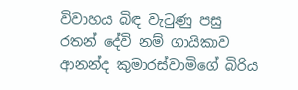විවාහය බිඳ වැටුණු පසු රතන් දේවි නම් ගායිකාව ආනන්ද කුමාරස්වාමිගේ බිරිය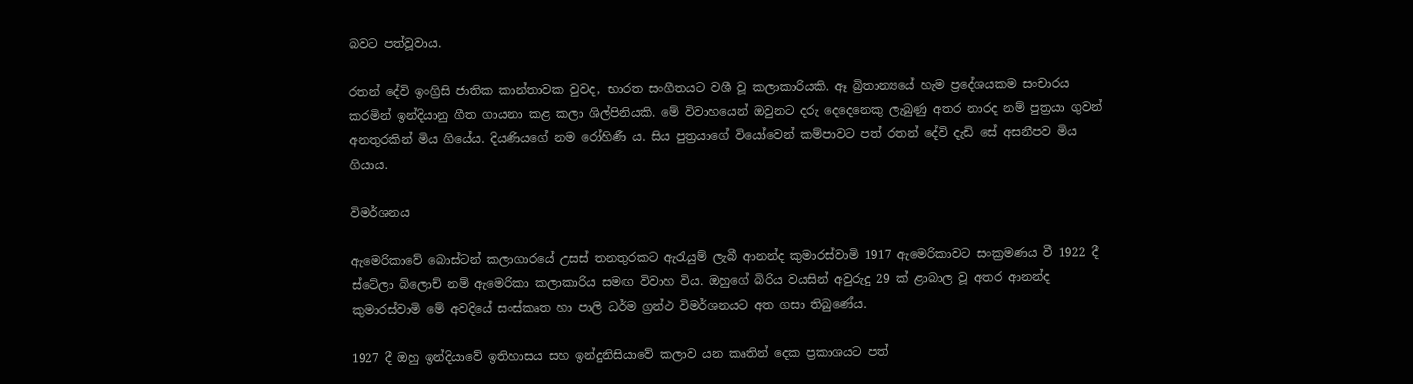බවට පත්වූවාය.

රතන් දේවි ඉංග්‍රිසි ජාතික කාන්තාවක වුවද, භාරත සංගීතයට වශී වූ කලාකාරියකි. ඈ බ්‍රිතාන්‍යයේ හැම ප්‍රදේශයකම සංචාරය කරමින් ඉන්දියානු ගීත ගායනා කළ කලා ශිල්පිනියකි. මේ විවාහයෙන් ඔවුනට දරු දෙදෙනෙකු ලැබුණු අතර නාරද නම් පුත්‍රයා ගුවන් අනතුරකින් මිය ගියේය. දියණියගේ නම රෝහිණී ය. සිය පුත්‍රයාගේ වියෝවෙන් කම්පාවට පත් රතන් දේවි දැඩි සේ අසනීපව මිය ගියාය.

විමර්ශනය

ඇමෙරිකාවේ බොස්ටන් කලාගාරයේ උසස් තනතුරකට ඇරැයුම් ලැබී ආනන්ද කුමාරස්වාමි 1917 ඇමෙරිකාවට සංක්‍රමණය වී 1922 දී ස්ටේලා බ්ලොච් නම් ඇමෙරිකා කලාකාරිය සමඟ විවාහ විය. ඔහුගේ බිරිය වයසින් අවුරුදු 29 ක් ළාබාල වූ අතර ආනන්ද කුමාරස්වාමි මේ අවදියේ සංස්කෘත හා පාලි ධර්ම ග්‍රන්ථ විමර්ශනයට අත ගසා තිබුණේය.

1927 දී ඔහු ඉන්දියාවේ ඉතිහාසය සහ ඉන්දුනිසියාවේ කලාව යන කෘතින් දෙක ප්‍රකාශයට පත්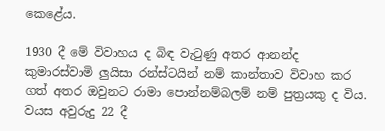කෙළේය.

1930 දී මේ විවාහය ද බිඳ වැටුණු අතර ආනන්ද කුමාරස්වාමි ලුයිසා රන්ස්ටයින් නම් කාන්තාව විවාහ කර ගත් අතර ඔවුනට රාමා පොන්නම්බලම් නම් පුත්‍රයකු ද විය. වයස අවුරුදු 22 දී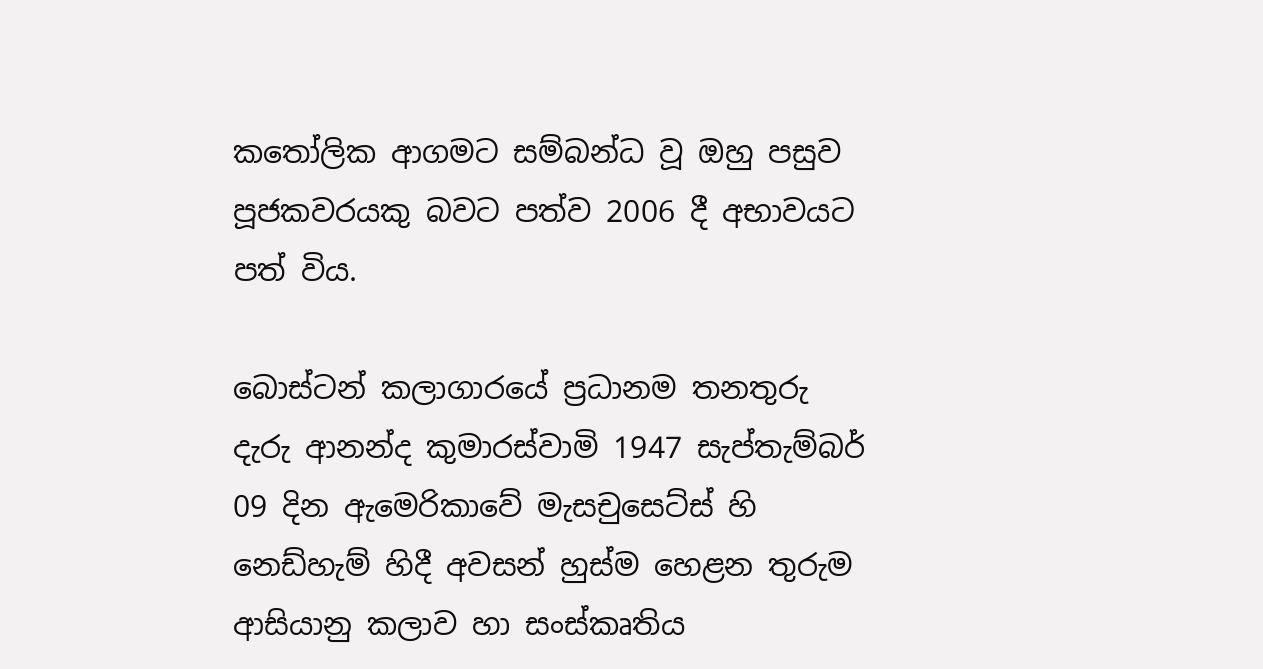කතෝලික ආගමට සම්බන්ධ වූ ඔහු පසුව පූජකවරයකු බවට පත්ව 2006 දී අභාවයට පත් විය.

බොස්ටන් කලාගාරයේ ප්‍රධානම තනතුරු දැරු ආනන්ද කුමාරස්වාමි 1947 සැප්තැම්බර් 09 දින ඇමෙරිකාවේ මැසචුසෙට්ස් හි නෙඩ්හැම් හිදී අවසන් හුස්ම හෙළන තුරුම ආසියානු කලාව හා සංස්කෘතිය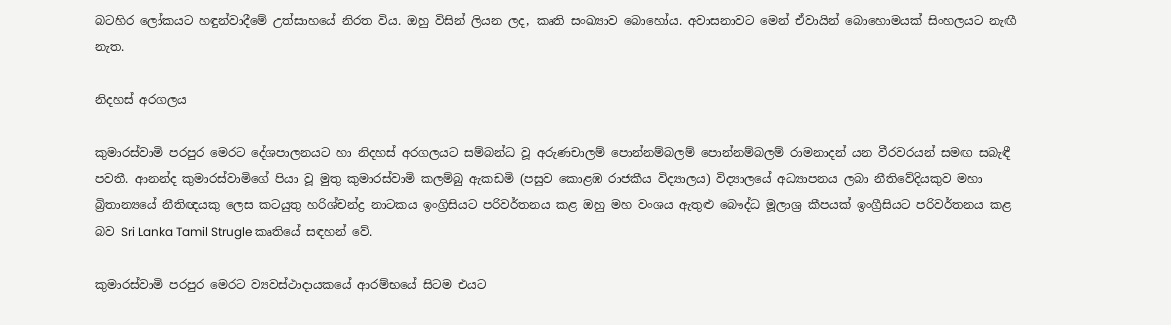බටහිර ලෝකයට හඳුන්වාදීමේ උත්සාහයේ නිරත විය. ඔහු විසින් ලියන ලද, කෘති සංඛ්‍යාව බොහෝය. අවාසනාවට මෙන් ඒවායින් බොහොමයක් සිංහලයට නැඟී නැත.

නිදහස් අරගලය

කුමාරස්වාමි පරපුර මෙරට දේශපාලනයට හා නිදහස් අරගලයට සම්බන්ධ වූ අරුණචාලම් පොන්නම්බලම් පොන්නම්බලම් රාමනාදන් යන වීරවරයන් සමඟ සබැඳී පවතී. ආනන්ද කුමාරස්වාමිගේ පියා වූ මුතු කුමාරස්වාමි කලම්බු ඇකඩමි (පසුව කොළඹ රාජකීය විද්‍යාලය) විද්‍යාලයේ අධ්‍යාපනය ලබා නීතිවේදියකුව මහා බ්‍රිතාන්‍යයේ නීතිඥයකු ලෙස කටයුතු හරිශ්චන්ද්‍ර නාටකය ඉංග්‍රිසියට පරිවර්තනය කළ ඔහු මහ වංශය ඇතුළු බෞද්ධ මූලාශ්‍ර කීපයක් ඉංග්‍රීසියට පරිවර්තනය කළ බව Sri Lanka Tamil Strugle කෘතියේ සඳහන් වේ.

කුමාරස්වාමි පරපුර මෙරට ව්‍යවස්ථාදායකයේ ආරම්භයේ සිටම එයට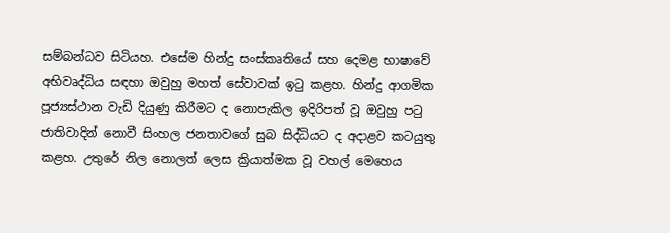සම්බන්ධව සිටියහ. එසේම හින්දු සංස්කෘතියේ සහ දෙමළ භාෂාවේ අභිවෘද්ධිය සඳහා ඔවුහු මහත් සේවාවක් ඉටු කළහ. හින්දු ආගමික පූජ්‍යස්ථාන වැඩි දියුණු කිරීමට ද නොපැකිල ඉදිරිපත් වූ ඔවුහු පටු ජාතිවාදින් නොවී සිංහල ජනතාවගේ සුබ සිද්ධියට ද අදාළව කටයුතු කළහ. උතුරේ නිල නොලත් ලෙස ක්‍රියාත්මක වූ වහල් මෙහෙය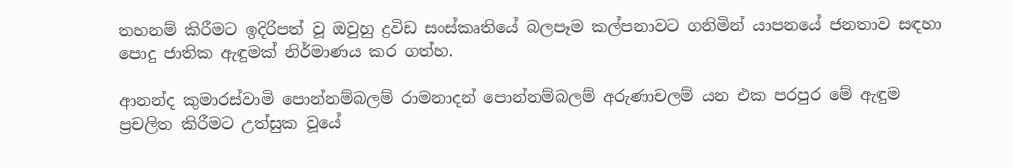තහනම් කිරීමට ඉදිරිපත් වූ ඔවුහු ද්‍රවිඩ සංස්කෘතියේ බලපෑම කල්පනාවට ගනිමින් යාපනයේ ජනතාව සඳහා පොදු ජාතික ඇඳුමක් නිර්මාණය කර ගත්හ.

ආනන්ද කුමාරස්වාමි පොන්නම්බලම් රාමනාදන් පොන්නම්බලම් අරුණාචලම් යන එක පරපුර මේ ඇඳුම ප්‍රචලිත කිරීමට උත්සුක වූයේ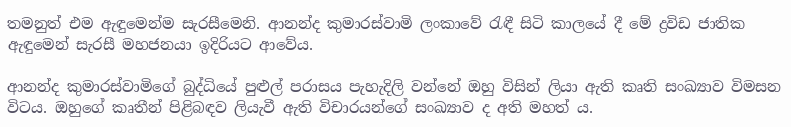තමනුත් එම ඇඳුමෙන්ම සැරසීමෙනි. ආනන්ද කුමාරස්වාමි ලංකාවේ රැඳී සිටි කාලයේ දී මේ ද්‍රවිඩ ජාතික ඇඳුමෙන් සැරසී මහජනයා ඉදිරියට ආවේය.

ආනන්ද කුමාරස්වාමිගේ බුද්ධියේ පුළුල් පරාසය පැහැදිලි වන්නේ ඔහු විසින් ලියා ඇති කෘති සංඛ්‍යාව විමසන විටය. ඔහුගේ කෘතීන් පිළිබඳව ලියැවී ඇති විචාරයන්ගේ සංඛ්‍යාව ද අති මහත් ය.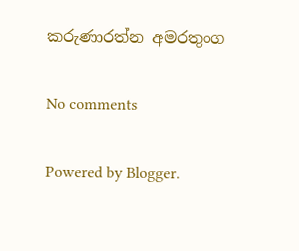කරුණාරත්න අමරතුංග

No comments

Powered by Blogger.